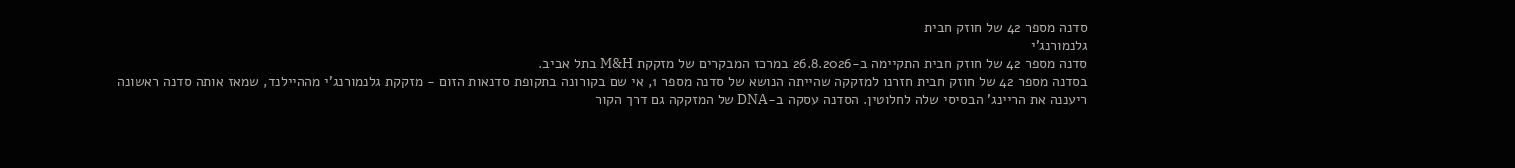סדנה מספר 42 של חוזק חבית
גלנמורנג'י
סדנה מספר 42 של חוזק חבית התקיימה ב-26.8.2026 במרכז המבקרים של מזקקת M&H בתל אביב.
בסדנה מספר 42 של חוזק חבית חזרנו למזקקה שהייתה הנושא של סדנה מספר 1, אי שם בקורונה בתקופת סדנאות הזום - מזקקת גלנמורנג'י מההיילנד, שמאז אותה סדנה ראשונה ריעננה את הריינג' הבסיסי שלה לחלוטין. הסדנה עסקה ב-DNA של המזקקה גם דרך הקור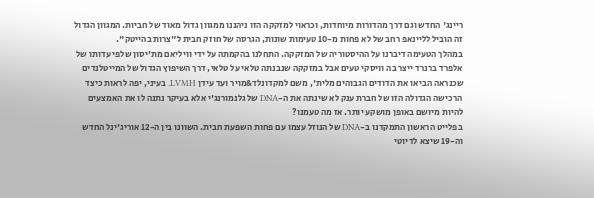ריינג' החדש וגם דרך מהדורות מיוחדות, וכראוי למזקקה הזו ניהננו ממגוון גדול מאוד של חביות. המגוון הגדול זה הוביל לליינאפ רחב של לא פחות מ-10 טעימות שונות, הגרסה של חוזק חבית ל"צרות בהייטק".
במהלך הטעימה דיברנו על ההיסטוריה של המזקקה. התחלנו בהקמתה על ידי וויליאם מת'יסון שלפי עדותו של אלפרד ברנרד ייצר בה וויסקי טעים אבל במזקקה שנבנתה טלאי על טלאי, דרך השיפוץ הגדול של המייטלנדים שכנראה הביאו את הדודים הגבוהים מלית', משם למקדונלד&מויר ועד עידן LVMH. בעיני, יפה לראות כיצד הרכישה הגדולה הזו של חברת ענק לא שינתה את ה-DNA של גלנמורנג'י אלא בעיקר נתנה לו את האמצעים להיות מיושם באופן מושקע יותר. אז מה טעמנו?
בפלייט הראשון התמקדנו ב-DNA של הנוזל עצמו עם פחות השפעת חבית. השוונו בין ה-12 אוריג'ינל החדש וה-19 שיצא לדיוטי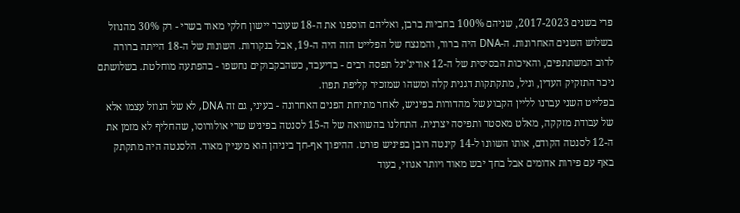פרי בשנים 2017-2023, שניהם 100% בחביות ברבן, ואליהם הוספנו את ה-18 שעובר יישון חלקי מאוד בשרי - רק 30% מהנוזל בשלוש השנים האחרונות. ה-DNA היה ברור, והמנצח של הפלייט הזה היה ה-19, אבל בנקודות. השונות של ה-18 הייתה ברורה לרוב המשתתפים, והאיכות הבסיסית של ה-12 אוריג'ינל תפסה רבים - בדיעבד, כשהבקבוקים נחשפו - בהפתעה מוחלטת. בשלושתם ניכר התזקיק העדין, וניל, מתקתקות דגנית קלה ומשהו שמזכיר קליפת תפוז.
בפלייט השני עברנו לליין הקבוע של מהדורות בפיניש, לאחר מתיחת הפנים האחרונה - בעיני, גם זה DNA, לא של הנוזל עצמו אלא של עבודת מזקקה, מאלט מאסטר ותפיסה יצרנית. התחלנו בהשוואה של ה-15 לסנטה בפיניש שרי אולורוסו, שהחליף לא מזמן את ה-12 לסנטה הקודם, אותו השוונו ל-14 קינטה רובן בפיניש פורט. ההיפוך אף-חך ביניהן הוא מעניין מאוד. הלסנטה היה מתקתק באף עם פירות אדומים אבל בחך יבש מאוד ויותר אגוזי, בעוד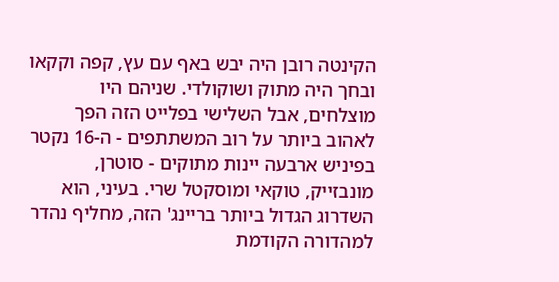הקינטה רובן היה יבש באף עם עץ, קפה וקקאו ובחך היה מתוק ושוקולדי. שניהם היו מוצלחים, אבל השלישי בפלייט הזה הפך לאהוב ביותר על רוב המשתתפים - ה-16 נקטר בפיניש ארבעה יינות מתוקים - סוטרן, מונבזייק, טוקאי ומוסקטל שרי. בעיני, הוא השדרוג הגדול ביותר בריינג' הזה, מחליף נהדר למהדורה הקודמת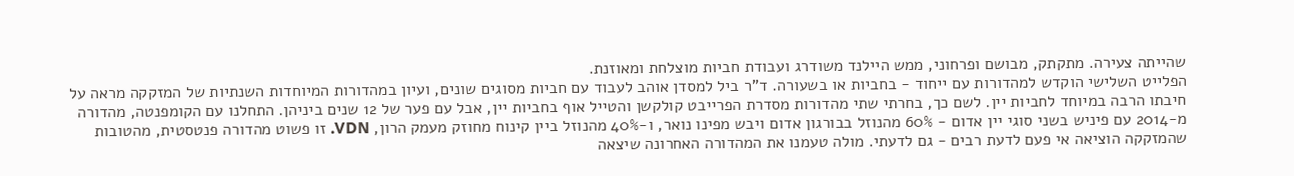שהייתה צעירה. מתקתק, מבושם ופרחוני, ממש היילנד משודרג ועבודת חביות מוצלחת ומאוזנת.
הפלייט השלישי הוקדש למהדורות עם ייחוד - בחביות או בשעורה. ד"ר ביל למסדן אוהב לעבוד עם חביות מסוגים שונים, ועיון במהדורות המיוחדות השנתיות של המזקקה מראה על חיבתו הרבה במיוחד לחביות יין. לשם כך, בחרתי שתי מהדורות מסדרת הפרייבט קולקשן והטייל אוף בחביות יין, אבל עם פער של 12 שנים ביניהן. התחלנו עם הקומפנטה, מהדורה מ-2014 עם פיניש בשני סוגי יין אדום - 60% מהנוזל בבורגון אדום ויבש מפינו נואר, ו-40% מהנוזל ביין קינוח מחוזק מעמק הרון, VDN. זו פשוט מהדורה פנטסטית, מהטובות שהמזקקה הוציאה אי פעם לדעת רבים - גם לדעתי. מולה טעמנו את המהדורה האחרונה שיצאה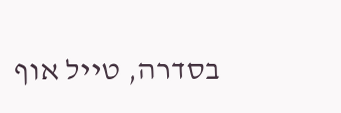בסדרה, טייל אוף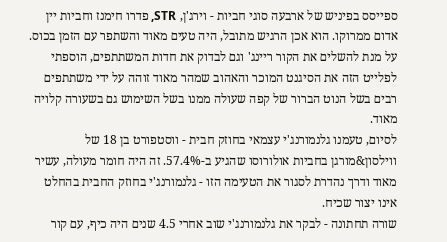ספייסס בפיניש של ארבעה סוגי חביות - וירג'ן, STR, פדרו חימנז וחביות יין אדום ממרוקו. הוא אכן הרגיש מתובל, היה טעים מאוד והשתפר עם הזמן בכוס. על מנת להשלים את הקור ריינג' וגם לבדוק את חדות המשתתפים, הוספתי לפלייט הזה את הסיגנט המוכר והאהוב שמהר מאוד זוהה על ידי משתתפים רבים בשל הנוט הברור של קפה שעולה ממנו בשל השימוש גם בשעורה קלויה מאוד.
לסיום, טעמנו גלנמורנג'י עצמאי בחוזק חבית - ווסטפורט בן 18 של ווילסון&מורגן בחביות אולורוסו שהגיע ב-57.4%. זה היה חומר מעולה, עשיר מאוד ודרך נהדרת לסגור את הטעימה הזו - גלנמורנג'י בחוזק החבית בהחלט אינו יצור שכיח.
שורה תחתונה - לבקר את גלנמורנג'י שוב אחרי 4.5 שנים היה כיף, עם קור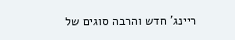ריינג' חדש והרבה סוגים של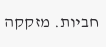חביות. מזקקה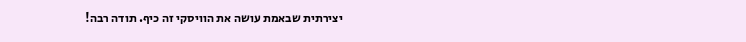יצירתית שבאמת עושה את הוויסקי זה כיף. תודה רבה!